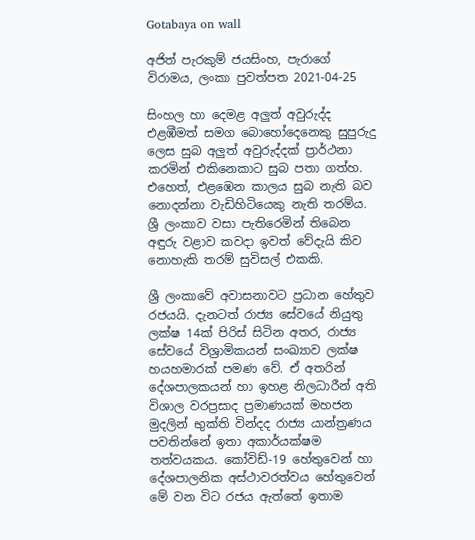Gotabaya on wall

අජිත් පැරකුම් ජයසිංහ, පැරාගේ විරාමය, ලංකා පුවත්පත 2021-04-25

සිංහල හා දෙමළ අලුත් අවුරුද්ද එළඹීමත් සමග බොහෝදෙනෙකු සුපුරුදු ලෙස සුබ අලුත් අවුරුද්දක් ප්‍රාර්ථනා කරමින් එකිනෙකාට සුබ පතා ගත්හ. එහෙත්, එළඹෙන කාලය සුබ නැති බව නොදන්නා වැඩිහිටියෙකු නැති තරම්ය. ශ්‍රී ලංකාව වසා පැතිරෙමින් තිබෙන අඳුරු වළාව කවදා ඉවත් වේදැයි කිව නොහැකි තරම් සුවිසල් එකකි.

ශ්‍රී ලංකාවේ අවාසනාවට ප්‍රධාන හේතුව රජයයි. දැනටත් රාජ්‍ය සේවයේ නියුතු ලක්ෂ 14ක් පිරිස් සිටින අතර, රාජ්‍ය සේවයේ විශ්‍රාමිකයන් සංඛ්‍යාව ලක්ෂ හයහමාරක් පමණ වේ. ඒ අතරින් දේශපාලකයන් හා ඉහළ නිලධාරීන් අති විශාල වරප්‍රසාද ප්‍රමාණයක් මහජන මුදලින් භුක්ති වින්දද රාජ්‍ය යාන්ත්‍රණය පවතින්නේ ඉතා අකාර්යක්ෂම තත්වයකය. කෝවිඩ්-19 හේතුවෙන් හා දේශපාලනික අස්ථාවරත්වය හේතුවෙන් මේ වන විට රජය ඇත්තේ ඉතාම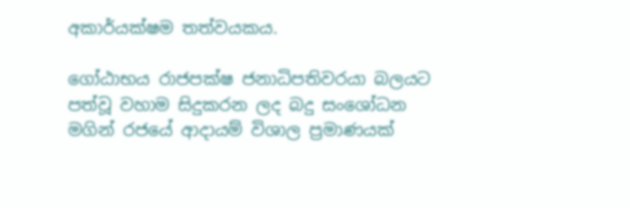අකාර්යක්ෂම තත්වයකය.

ගෝඨාභය රාජපක්ෂ ජනාධිපතිවරයා බලයට පත්වූ වහාම සිදුකරන ලද බදු සංශෝධන මගින් රජයේ ආදායම් විශාල ප්‍රමාණයක්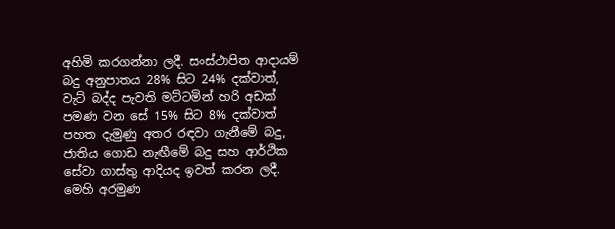අහිමි කරගන්නා ලදී. සංස්ථාපිත ආදායම් බදු අනුපාතය 28% සිට 24% දක්වාත්, වැට් බද්ද පැවති මට්ටමින් හරි අඩක් පමණ වන සේ 15% සිට 8% දක්වාත් පහත දැමුණු අතර රඳවා ගැනීමේ බදු, ජාතිය ගොඩ නැඟීමේ බදු සහ ආර්ථික සේවා ගාස්තු ආදියද ඉවත් කරන ලදී. මෙහි අරමුණ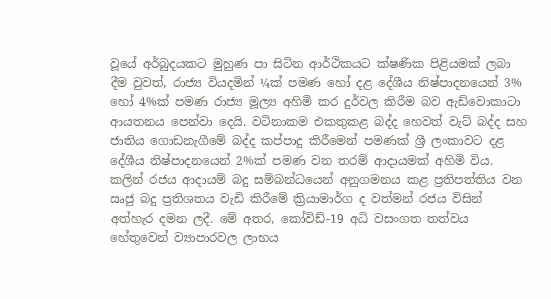වූයේ අර්බුදයකට මුහුණ පා සිටින ආර්ථිකයට ක්ෂණික පිළියමක් ලබා දීම වුවත්, රාජ්‍ය වියදමින් ¼ක් පමණ හෝ දළ දේශීය නිෂ්පාදනයෙන් 3% හෝ 4%ක් පමණ රාජ්‍ය මූල්‍ය අහිමි කර දුර්වල කිරීම බව ඇඩ්වොකාටා ආයතනය පෙන්වා දෙයි. වටිනාකම එකතුකළ බද්ද හෙවත් වැට් බද්ද සහ ජාතිය ගොඩනැගීමේ බද්ද කප්පාදු කිරීමෙන් පමණක් ශ්‍රී ලංකාවට දළ දේශීය නිෂ්පාදනයෙන් 2%ක් පමණ වන තරම් ආදායමක් අහිමි විය. කලින් රජය ආදායම් බදු සම්බන්ධයෙන් අනුගමනය කළ ප්‍රතිපත්තිය වන ඍජු බදු ප්‍රතිශතය වැඩි කිරීමේ ක්‍රියාමාර්ග ද වත්මන් රජය විසින් අත්හැර දමන ලදී. මේ අතර, කෝවිඩ්-19 අධි වසංගත තත්වය හේතුවෙන් ව්‍යාපාරවල ලාභය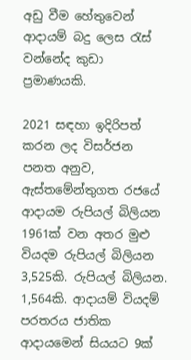අඩු වීම හේතුවෙන් ආදායම් බදු ලෙස රැස් වන්නේද කුඩා ප්‍රමාණයකි.

2021 සඳහා ඉදිරිපත් කරන ලද විසර්ජන පනත අනුව, ඇස්තමේන්තුගත රජයේ ආදායම රුපියල් බිලියන 1961ක් වන අතර මුළු වියදම රුපියල් බිලියන 3,525කි. රුපියල් බිලියන. 1,564කි. ආදායම් වියදම් පරතරය ජාතික ආදායමෙන් සියයට 9ක්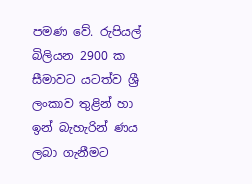පමණ වේ. රුපියල් බිලියන 2900 ක සීමාවට යටත්ව ශ්‍රී ලංකාව තුළින් හා ඉන් බැහැරින් ණය ලබා ගැනීමට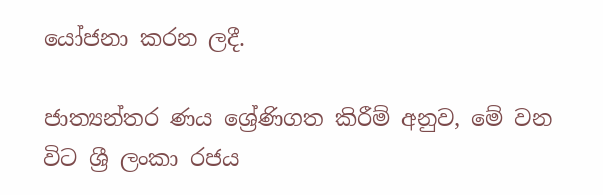යෝජනා කරන ලදී.

ජාත්‍යන්තර ණය ශ්‍රේණිගත කිරීම් අනුව, මේ වන විට ශ්‍රී ලංකා රජය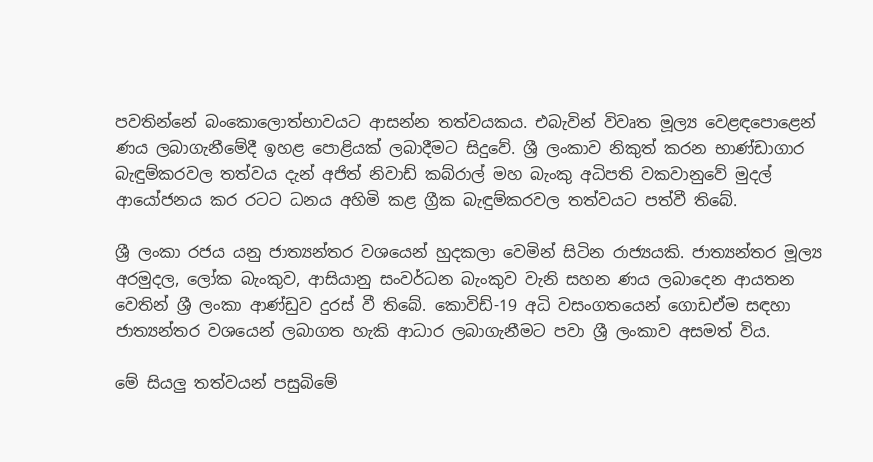පවතින්නේ බංකොලොත්භාවයට ආසන්න තත්වයකය. එබැවින් විවෘත මූල්‍ය වෙළඳපොළෙන් ණය ලබාගැනීමේදී ඉහළ පොළියක් ලබාදීමට සිදුවේ. ශ්‍රී ලංකාව නිකුත් කරන භාණ්ඩාගාර බැඳුම්කරවල තත්වය දැන් අජිත් නිවාඩ් කබ්රාල් මහ බැංකු අධිපති වකවානුවේ මුදල් ආයෝජනය කර රටට ධනය අහිමි කළ ග්‍රීක බැඳුම්කරවල තත්වයට පත්වී තිබේ.

ශ්‍රී ලංකා රජය යනු ජාත්‍යන්තර වශයෙන් හුදකලා වෙමින් සිටින රාජ්‍යයකි. ජාත්‍යන්තර මූල්‍ය අරමුදල, ලෝක බැංකුව, ආසියානු සංවර්ධන බැංකුව වැනි සහන ණය ලබාදෙන ආයතන වෙතින් ශ්‍රී ලංකා ආණ්ඩුව දුරස් වී තිබේ. කොවිඩ්-19 අධි වසංගතයෙන් ගොඩඒම සඳහා ජාත්‍යන්තර වශයෙන් ලබාගත හැකි ආධාර ලබාගැනීමට පවා ශ්‍රී ලංකාව අසමත් විය.

මේ සියලු තත්වයන් පසුබිමේ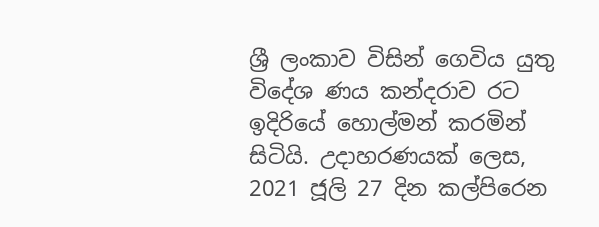ශ්‍රී ලංකාව විසින් ගෙවිය යුතු විදේශ ණය කන්දරාව රට ඉදිරියේ හොල්මන් කරමින් සිටියි. උදාහරණයක් ලෙස, 2021 ජූලි 27 දින කල්පිරෙන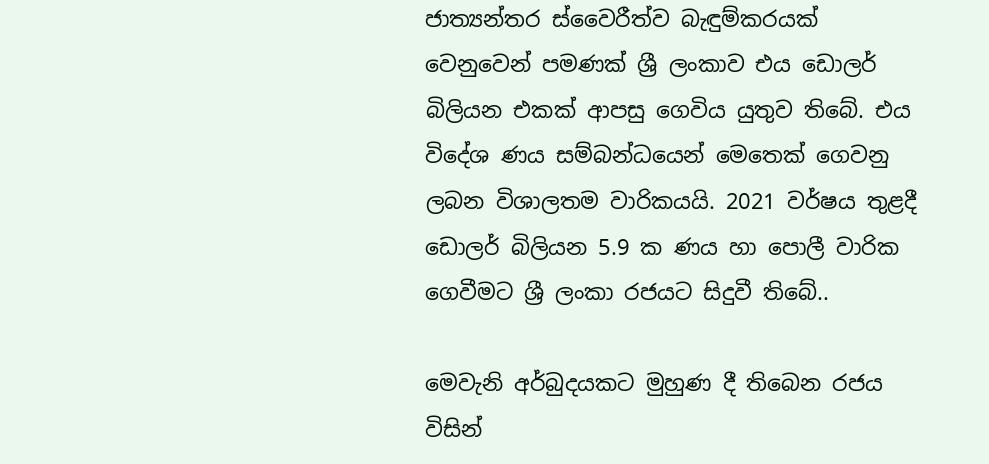ජාත්‍යන්තර ස්වෛරීත්ව බැඳුම්කරයක් වෙනුවෙන් පමණක් ශ්‍රී ලංකාව එය ඩොලර් බිලියන එකක් ආපසු ගෙවිය යුතුව තිබේ. එය විදේශ ණය සම්බන්ධයෙන් මෙතෙක් ගෙවනු ලබන විශාලතම වාරිකයයි. 2021 වර්ෂය තුළදී ඩොලර් බිලියන 5.9 ක ණය හා පොලී වාරික ගෙවීමට ශ්‍රී ලංකා රජයට සිදුවී තිබේ..

මෙවැනි අර්බුදයකට මුහුණ දී තිබෙන රජය විසින්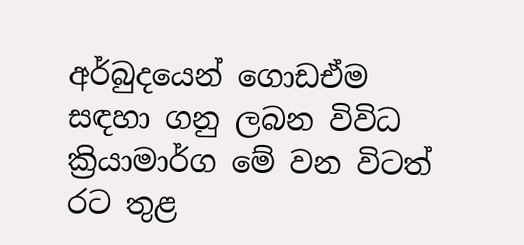අර්බුදයෙන් ගොඩඒම සඳහා ගනු ලබන විවිධ ක්‍රියාමාර්ග මේ වන විටත් රට තුළ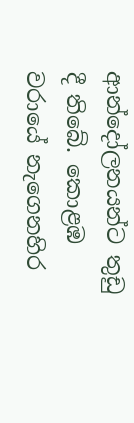ආන්දෝලනයන්ට තුඩු දී තිබේ. කොළඹ වරායේ නැගෙනහිර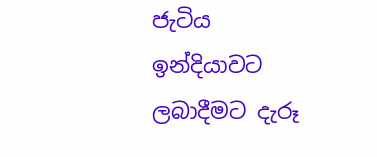ජැටිය ඉන්දියාවට ලබාදීමට දැරූ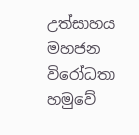උත්සාහය මහජන විරෝධතා හමුවේ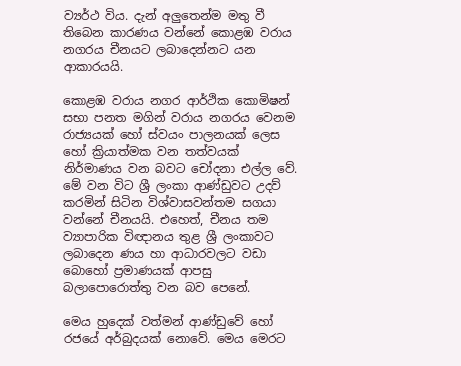ව්‍යර්ථ විය. දැන් අලුතෙන්ම මතු වී තිබෙන කාරණය වන්නේ කොළඹ වරාය නගරය චීනයට ලබාදෙන්නට යන ආකාරයයි.

කොළඹ වරාය නගර ආර්ථික කොමිෂන් සභා පනත මගින් වරාය නගරය වෙනම රාජ්‍යයක් හෝ ස්වයං පාලනයක් ලෙස හෝ ක්‍රියාත්මක වන තත්වයක් නිර්මාණය වන බවට චෝදනා එල්ල වේ. මේ වන විට ශ්‍රී ලංකා ආණ්ඩුවට උදව් කරමින් සිටින විශ්වාසවන්තම සගයා වන්නේ චීනයයි. එහෙත්, චීනය තම ව්‍යාපාරික විඥානය තුළ ශ්‍රී ලංකාවට ලබාදෙන ණය හා ආධාරවලට වඩා බොහෝ ප්‍රමාණයක් ආපසු බලාපොරොත්තු වන බව පෙනේ.

මෙය හුදෙක් වත්මන් ආණ්ඩුවේ හෝ රජයේ අර්බුදයක් නොවේ. මෙය මෙරට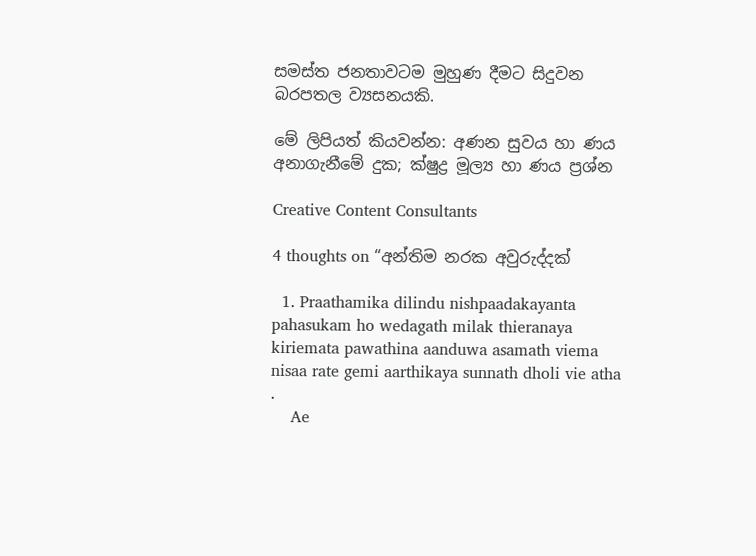සමස්ත ජනතාවටම මුහුණ දීමට සිදුවන බරපතල ව්‍යසනයකි.

මේ ලිපියත් කියවන්න: අණන සුවය හා ණය අනාගැනීමේ දුක; ක්ෂුද්‍ර මූල්‍ය හා ණය ප්‍රශ්න

Creative Content Consultants

4 thoughts on “අන්තිම නරක අවුරුද්දක්

  1. Praathamika dilindu nishpaadakayanta pahasukam ho wedagath milak thieranaya kiriemata pawathina aanduwa asamath viema nisaa rate gemi aarthikaya sunnath dholi vie atha .
    Ae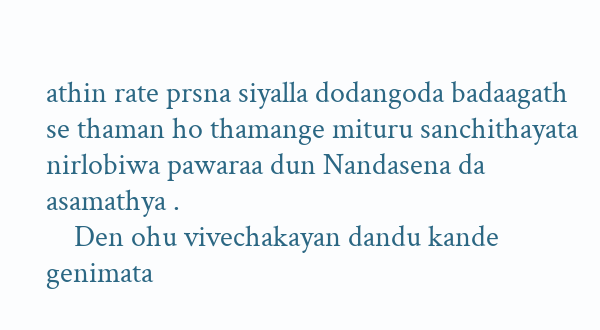athin rate prsna siyalla dodangoda badaagath se thaman ho thamange mituru sanchithayata nirlobiwa pawaraa dun Nandasena da asamathya .
    Den ohu vivechakayan dandu kande genimata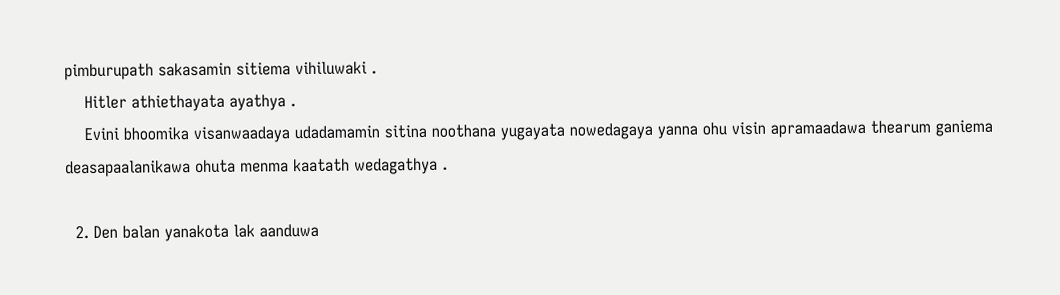pimburupath sakasamin sitiema vihiluwaki .
    Hitler athiethayata ayathya .
    Evini bhoomika visanwaadaya udadamamin sitina noothana yugayata nowedagaya yanna ohu visin apramaadawa thearum ganiema deasapaalanikawa ohuta menma kaatath wedagathya .

  2. Den balan yanakota lak aanduwa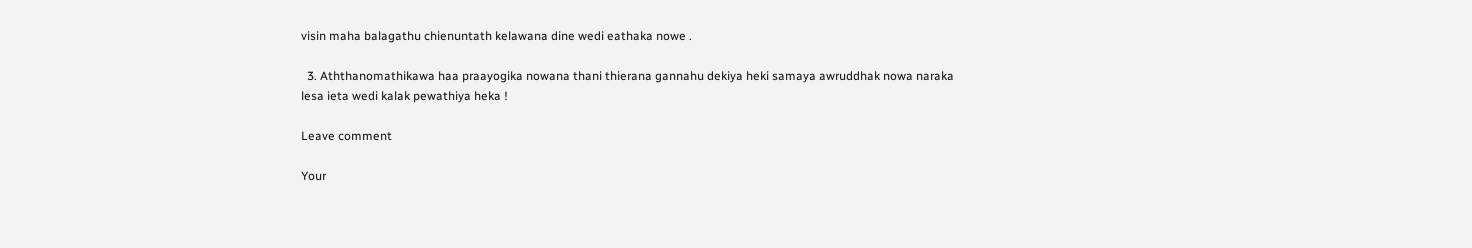visin maha balagathu chienuntath kelawana dine wedi eathaka nowe .

  3. Aththanomathikawa haa praayogika nowana thani thierana gannahu dekiya heki samaya awruddhak nowa naraka lesa ieta wedi kalak pewathiya heka !

Leave comment

Your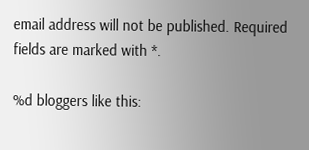email address will not be published. Required fields are marked with *.

%d bloggers like this: